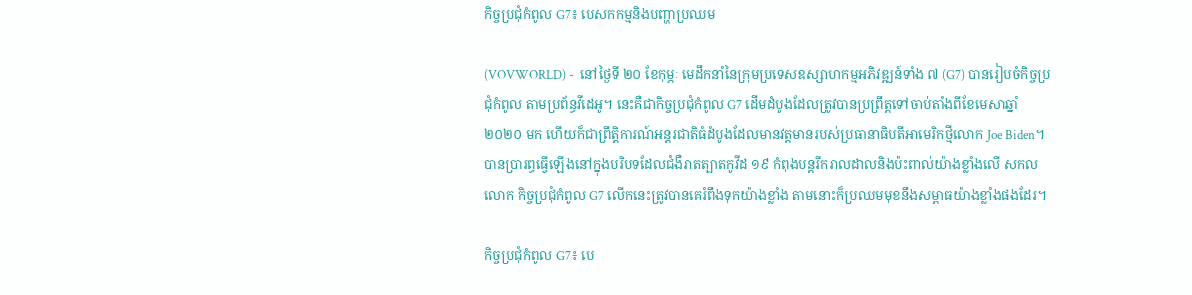កិច្ចប្រជុំកំពូល G7៖ បេសកកម្មនិងបញ្ហាប្រឈម

(VOVWORLD) -  នៅថ្ងៃទី ២០ ខែកុម្ភៈ មេដឹកនាំនៃក្រុមប្រទេសឧស្សាហកម្មអភិវឌ្ឍន៍ទាំង ៧ (G7) បានរៀបចំកិច្ចប្រជុំកំពូល តាមប្រព័ន្ធវីដេអូ។ នេះគឺជាកិច្ចប្រជុំកំពូល G7 ដើមដំបូងដែលត្រូវបានប្រព្រឹត្តទៅចាប់តាំងពីខែមេសាឆ្នាំ ២០២០ មក ហើយក៏ជាព្រឹត្តិការណ៍អន្តរជាតិធំដំបូងដែលមានវត្តមានរបស់ប្រធានាធិបតីអាមេរិកថ្មីលោក Joe Biden។ បានប្រារព្ធធ្វើឡើងនៅក្នុងបរិបទដែលជំងឺរាតត្បាតកូវីដ ១៩ កំពុងបន្តរីករាលដាលនិងប៉ះពាល់យ៉ាងខ្លាំងលើ សកលលោក កិច្ចប្រជុំកំពូល G7 លើកនេះត្រូវបានគេរំពឹងទុកយ៉ាងខ្លាំង តាមនោះក៏ប្រឈមមុខនឹងសម្ពាធយ៉ាងខ្លាំងផងដែរ។

កិច្ចប្រជុំកំពូល G7៖ បេ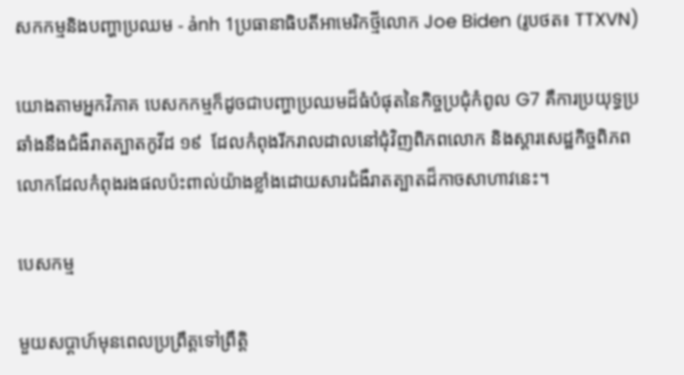សកកម្មនិងបញ្ហាប្រឈម - ảnh 1ប្រធានាធិបតីអាមេរិកថ្មីលោក Joe Biden (រូបថត៖ TTXVN)

យោងតាមអ្នកវិភាគ បេសកកម្មក៏ដូចជាបញ្ហាប្រឈមដ៏ធំបំផុតនៃកិច្ចប្រជុំកំពូល G7 គឺការប្រយុទ្ធប្រឆាំងនឹងជំងឺរាតត្បាតកូវីដ ១៩  ដែលកំពុងរីករាលដាលនៅជុំវិញពិភពលោក និងស្តារសេដ្ឋកិច្ចពិភព លោកដែលកំពុងរងផលប៉ះពាល់យ៉ាងខ្លាំងដោយសារជំងឺរាតត្បាតដ៏កាចសាហាវនេះ។

បេសកម្ម

មួយសប្តាហ៍មុនពេលប្រព្រឹត្តទៅព្រឹត្តិ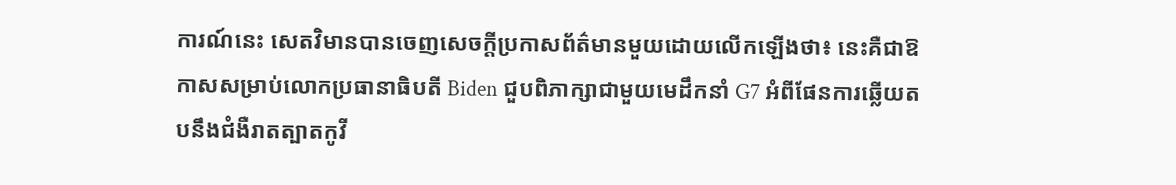ការណ៍នេះ សេតវិមានបានចេញសេចក្តីប្រកាសព័ត៌មានមួយដោយលើកឡើងថា៖ នេះគឺជាឱកាសសម្រាប់លោកប្រធានាធិបតី Biden ជួបពិភាក្សាជាមួយមេដឹកនាំ G7 អំពីផែនការឆ្លើយតបនឹងជំងឺរាតត្បាតកូវី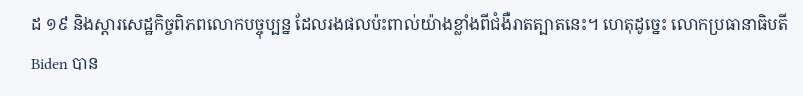ដ ១៩ និងស្តារសេដ្ឋកិច្ចពិភពលោកបច្ចុប្បន្ន ដែលរងផលប៉ះពាល់យ៉ាងខ្លាំងពីជំងឺរាតត្បាតនេះ។ ហេតុដូច្នេះ លោកប្រធានាធិបតី Biden បាន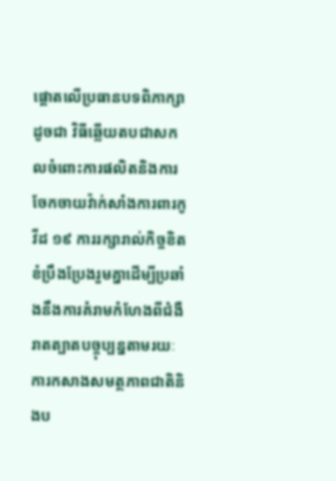ផ្តោតលើប្រធានបទពិភាក្សាដូចជា វិធីឆ្លើយតបជាសកលចំពោះការផលិតនិងការចែកចាយវ៉ាក់សាំងការពារកូវីដ ១៩ ការរក្សារាល់កិច្ចខិតខំប្រឹងប្រែងរួមគ្នាដើម្បីប្រឆាំងនឹងការគំរាមកំហែងពីជំងឺរាតត្បាតបច្ចុប្បន្នតាមរយៈការកសាងសមត្ថភាពជាតិនិងប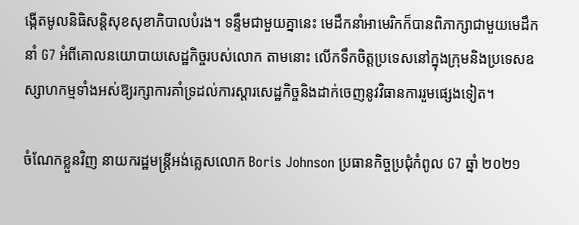ង្កើតមូលនិធិសន្តិសុខសុខាភិបាលបំរង។ ទន្ទឹមជាមួយគ្នានេះ មេដឹកនាំអាមេរិកក៏បានពិភាក្សាជាមួយមេដឹកនាំ G7 អំពីគោលនយោបាយសេដ្ឋកិច្ចរបស់លោក តាមនោះ លើកទឹកចិត្តប្រទេសនៅក្នុងក្រុមនិងប្រទេសឧស្សាហកម្មទាំងអស់ឱ្យរក្សាការគាំទ្រដល់ការស្តារសេដ្ឋកិច្ចនិងដាក់ចេញនូវវិធានការរួមផ្សេងទៀត។

ចំណែកខ្លួនវិញ នាយករដ្ឋមន្រ្តីអង់គ្លេសលោក Boris Johnson ប្រធានកិច្ចប្រជុំកំពូល G7 ឆ្នាំ ២០២១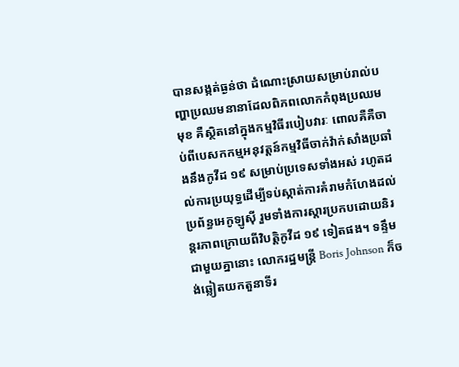បានសង្កត់ធ្ងន់ថា ដំណោះស្រាយសម្រាប់រាល់បញ្ហាប្រឈមនានាដែលពិភពលោកកំពុងប្រឈមមុខ គឺស្ថិតនៅក្នុងកម្មវិធីរបៀបវារៈ ពោលគឺគឺចាប់ពីបេសកកម្មអនុវត្តន៍កម្មវិធីចាក់វ៉ាក់សាំងប្រឆាំងនឹងកូវីដ ១៩ សម្រាប់ប្រទេសទាំងអស់ រហូតដល់ការប្រយុទ្ធដើម្បីទប់ស្កាត់ការគំរាមកំហែងដល់ប្រព័ន្ធអេកូឡូស៊ី រួមទាំងការស្តារប្រកបដោយនិរន្តរភាពក្រោយពីវិបត្តិកូវីដ ១៩ ទៀតផង។ ទន្ទឹមជាមួយគ្នានោះ លោករដ្ឋមន្រ្តី Boris Johnson ក៏ចង់ឆ្លៀតយកតួនាទីរ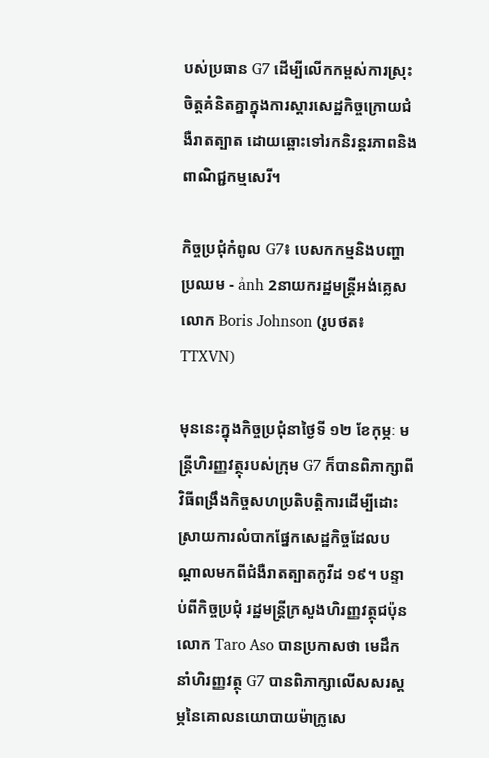បស់ប្រធាន G7 ដើម្បីលើកកម្ពស់ការស្រុះចិត្តគំនិតគ្នាក្នុងការស្តារសេដ្ឋកិច្ចក្រោយជំងឺរាតត្បាត ដោយឆ្ពោះទៅរកនិរន្តរភាពនិងពាណិជ្ជកម្មសេរី។

កិច្ចប្រជុំកំពូល G7៖ បេសកកម្មនិងបញ្ហាប្រឈម - ảnh 2នាយករដ្ឋមន្រ្តីអង់គ្លេសលោក Boris Johnson (រូបថត៖ TTXVN)

មុននេះក្នុងកិច្ចប្រជុំនាថ្ងៃទី ១២ ខែកុម្ភៈ មន្ត្រីហិរញ្ញវត្ថុរបស់ក្រុម G7 ក៏បានពិភាក្សាពីវិធីពង្រឹងកិច្ចសហប្រតិបត្តិការដើម្បីដោះស្រាយការលំបាកផ្នែកសេដ្ឋកិច្ចដែលបណ្តាលមកពីជំងឺរាតត្បាតកូវីដ ១៩។ បន្ទាប់ពីកិច្ចប្រជុំ រដ្ឋមន្ត្រីក្រសួងហិរញ្ញវត្ថុជប៉ុនលោក Taro Aso បានប្រកាសថា មេដឹកនាំហិរញ្ញវត្ថុ G7 បានពិភាក្សាលើសសរស្តម្ភនៃគោលនយោបាយម៉ាក្រូសេ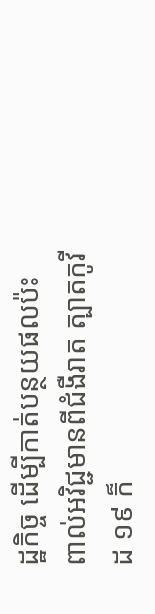ដ្ឋកិច្ច ដើម្បីកាត់បន្ថយផលប៉ះពាល់អវិជ្ជមានពីជំងឺរាត ត្បាតកូវីដ ១៩ ក៏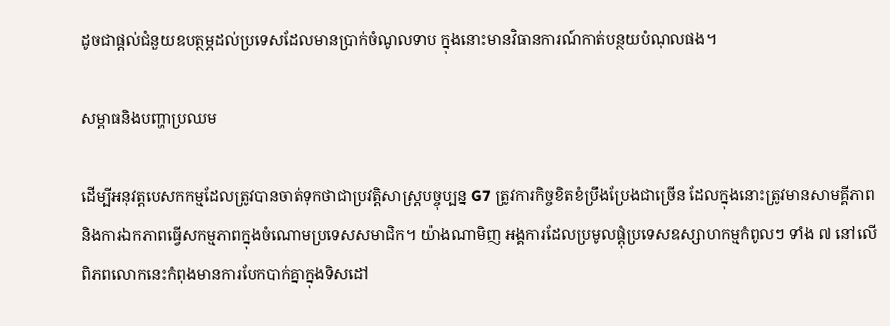ដូចជាផ្តល់ជំនួយឧបត្ថម្ភដល់ប្រទេសដែលមានប្រាក់ចំណូលទាប ក្នុងនោះមានវិធានការណ៍កាត់បន្ថយបំណុលផង។

សម្ពាធនិងបញ្ហាប្រឈម

ដើម្បីអនុវត្តបេសកកម្មដែលត្រូវបានចាត់ទុកថាជាប្រវត្តិសាស្ត្របច្ចុប្បន្ន G7 ត្រូវការកិច្ចខិតខំប្រឹងប្រែងជាច្រើន ដែលក្នុងនោះត្រូវមានសាមគ្គីភាពនិងការឯកភាពធ្វើសកម្មភាពក្នុងចំណោមប្រទេសសមាជិក។ យ៉ាងណាមិញ អង្គការដែលប្រមូលផ្តុំប្រទេសឧស្សាហកម្មកំពូលៗ ទាំង ៧ នៅលើពិភពលោកនេះកំពុងមានការបែកបាក់គ្នាក្នុងទិសដៅ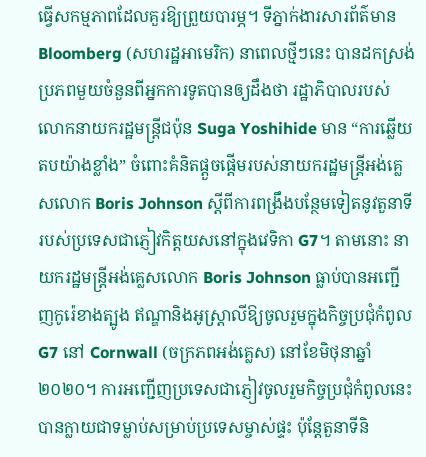ធ្វើសកម្មភាពដែលគួរឱ្យព្រួយបារម្ភ។ ទីភ្នាក់ងារសារព័ត៌មាន Bloomberg (សហរដ្ឋអាមេរិក) នាពេលថ្មីៗនេះ បានដកស្រង់ប្រភពមួយចំនួនពីអ្នកការទូតបានឲ្យដឹងថា រដ្ឋាភិបាលរបស់លោកនាយករដ្ឋមន្រ្តីជប៉ុន Suga Yoshihide មាន “ការឆ្លើយតបយ៉ាងខ្លាំង” ចំពោះគំនិតផ្តួចផ្តើមរបស់នាយករដ្ឋមន្រ្តីអង់គ្លេសលោក Boris Johnson ស្តីពីការពង្រឹងបន្ថែមទៀតនូវតួនាទីរបស់ប្រទេសជាភ្ញៀវកិត្តយសនៅក្នុងវេទិកា G7។ តាមនោះ នាយករដ្ឋមន្រ្តីអង់គ្លេសលោក Boris Johnson ធ្លាប់បានអញ្ជើញកូរ៉េខាងត្បូង ឥណ្ឌានិងអូស្រ្តាលីឱ្យចូលរួមក្នុងកិច្ចប្រជុំកំពូល G7 នៅ Cornwall (ចក្រភពអង់គ្លេស) នៅខែមិថុនាឆ្នាំ ២០២០។ ការអញ្ជើញប្រទេសជាភ្ញៀវចូលរួមកិច្ចប្រជុំកំពូលនេះ បានក្លាយជាទម្លាប់សម្រាប់ប្រទេសម្ចាស់ផ្ទះ ប៉ុន្តែតួនាទីនិ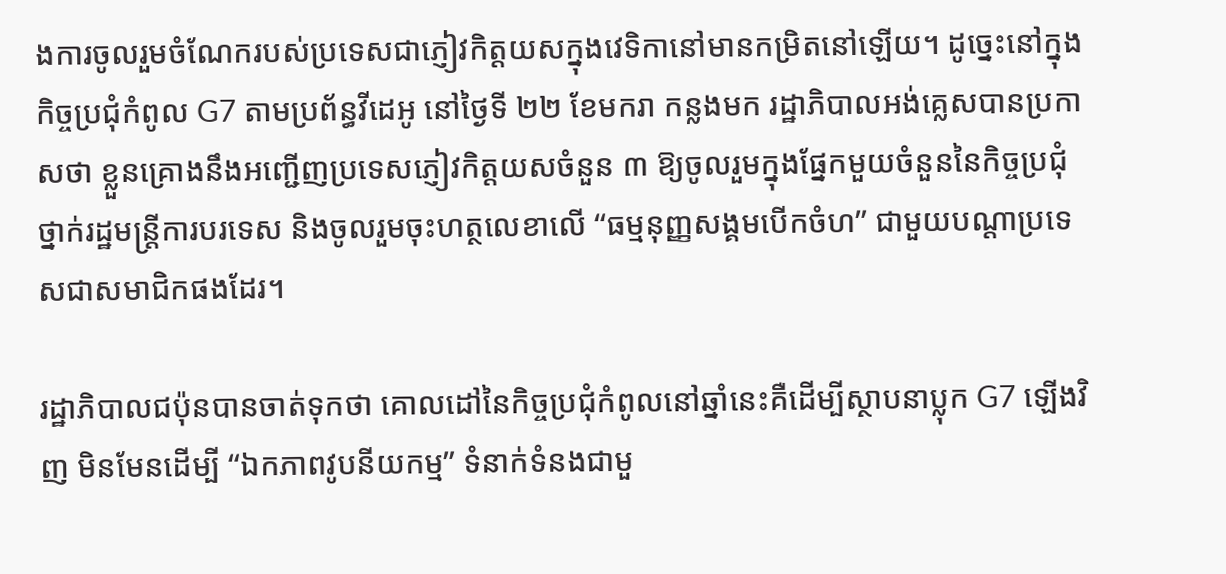ងការចូលរួមចំណែករបស់ប្រទេសជាភ្ញៀវកិត្តយសក្នុងវេទិកានៅមានកម្រិតនៅឡើយ។ ដូច្នេះនៅក្នុងកិច្ចប្រជុំកំពូល G7 តាមប្រព័ន្ធវីដេអូ នៅថ្ងៃទី ២២ ខែមករា កន្លងមក រដ្ឋាភិបាលអង់គ្លេសបានប្រកាសថា ខ្លួនគ្រោងនឹងអញ្ជើញប្រទេសភ្ញៀវកិត្តយសចំនួន ៣ ឱ្យចូលរួមក្នុងផ្នែកមួយចំនួននៃកិច្ចប្រជុំថ្នាក់រដ្ឋមន្រ្តីការបរទេស និងចូលរួមចុះហត្ថលេខាលើ “ធម្មនុញ្ញសង្គមបើកចំហ” ជាមួយបណ្តាប្រទេសជាសមាជិកផងដែរ។

រដ្ឋាភិបាលជប៉ុនបានចាត់ទុកថា គោលដៅនៃកិច្ចប្រជុំកំពូលនៅឆ្នាំនេះគឺដើម្បីស្ថាបនាប្លុក G7 ឡើងវិញ មិនមែនដើម្បី “ឯកភាពវូបនីយកម្ម” ទំនាក់ទំនងជាមួ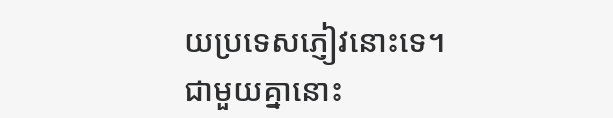យប្រទេសភ្ញៀវនោះទេ។ ជាមួយគ្នានោះ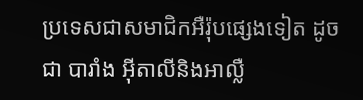ប្រទេសជាសមាជិកអឺរ៉ុបផ្សេងទៀត ដូចជា បារាំង អ៊ីតាលីនិងអាល្លឺ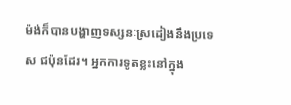ម៉ង់ក៏បានបង្ហាញទស្សនៈស្រដៀងនឹងប្រទេស ជប៉ុនដែរ។ អ្នកការទូតខ្លះនៅក្នុង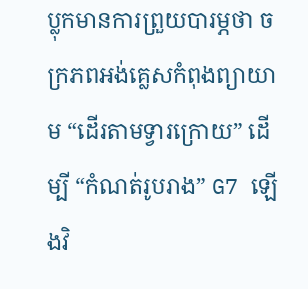ប្លុកមានការព្រួយបារម្ភថា ចក្រភពអង់គ្លេសកំពុងព្យាយាម “ដើរតាមទ្វារក្រោយ” ដើម្បី “កំណត់រូបរាង” G7 ឡើងវិ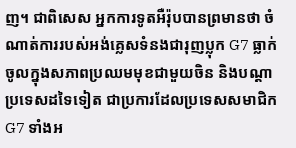ញ។ ជាពិសេស អ្នកការទូតអឺរ៉ុបបានព្រមានថា ចំណាត់ការរបស់អង់គ្លេសទំនងជារុញប្លុក G7 ធ្លាក់ចូលក្នុងសភាពប្រឈមមុខជាមួយចិន និងបណ្តាប្រទេសដទៃទៀត ជាប្រការដែលប្រទេសសមាជិក G7 ទាំងអ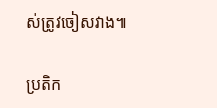ស់ត្រូវចៀសវាង៕

ប្រតិក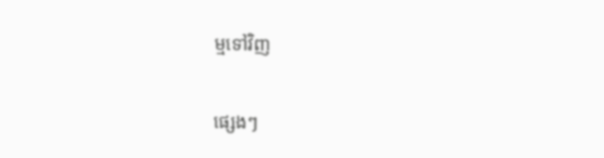ម្មទៅវិញ

ផ្សេងៗ